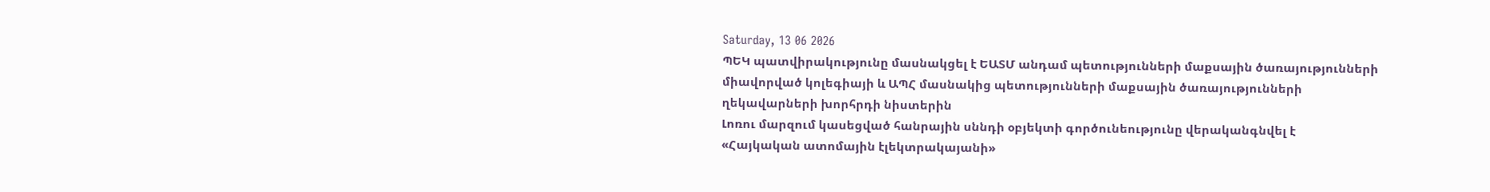Saturday, 13 06 2026
ՊԵԿ պատվիրակությունը մասնակցել է ԵԱՏՄ անդամ պետությունների մաքսային ծառայությունների միավորված կոլեգիայի և ԱՊՀ մասնակից պետությունների մաքսային ծառայությունների ղեկավարների խորհրդի նիստերին
Լոռու մարզում կասեցված հանրային սննդի օբյեկտի գործունեությունը վերականգնվել է
«Հայկական ատոմային էլեկտրակայանի»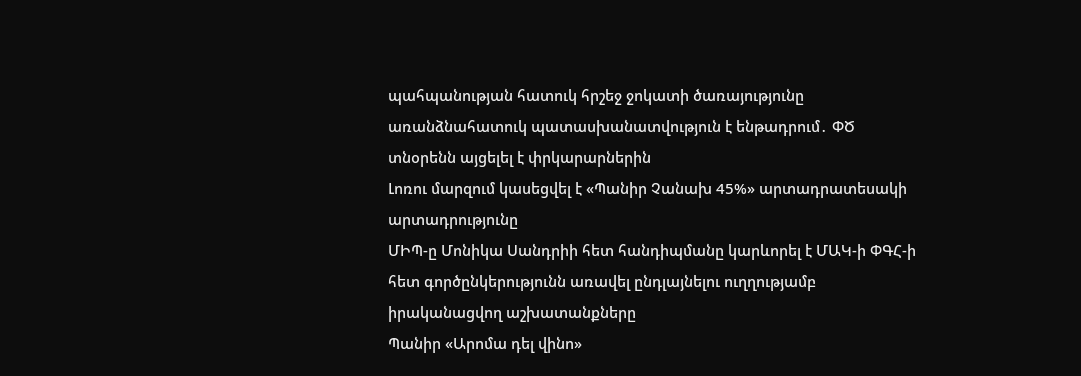պահպանության հատուկ հրշեջ ջոկատի ծառայությունը առանձնահատուկ պատասխանատվություն է ենթադրում․ ՓԾ տնօրենն այցելել է փրկարարներին
Լոռու մարզում կասեցվել է «Պանիր Չանախ 45%» արտադրատեսակի արտադրությունը
ՄԻՊ-ը Մոնիկա Սանդրիի հետ հանդիպմանը կարևորել է ՄԱԿ-ի ՓԳՀ-ի հետ գործընկերությունն առավել ընդլայնելու ուղղությամբ իրականացվող աշխատանքները
Պանիր «Արոմա դել վինո»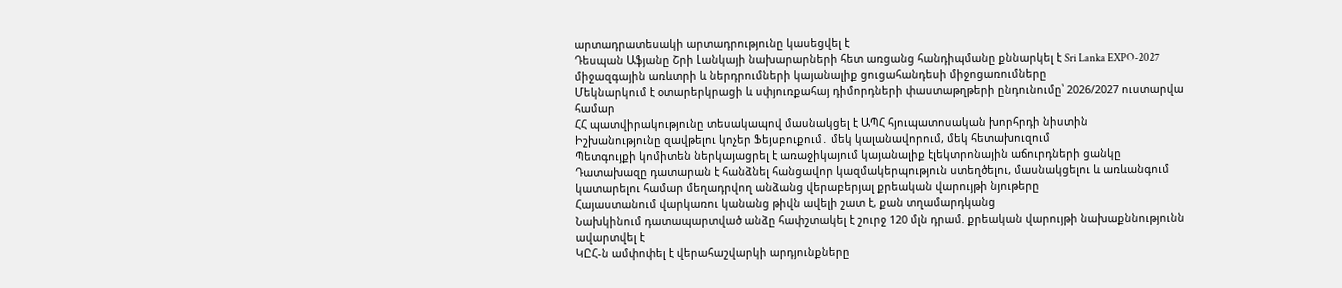արտադրատեսակի արտադրությունը կասեցվել է
Դեսպան Աֆյանը Շրի Լանկայի նախարարների հետ առցանց հանդիպմանը քննարկել է Sri Lanka EXPO-2027 միջազգային առևտրի և ներդրումների կայանալիք ցուցահանդեսի միջոցառումները
Մեկնարկում է օտարերկրացի և սփյուռքահայ դիմորդների փաստաթղթերի ընդունումը՝ 2026/2027 ուստարվա համար
ՀՀ պատվիրակությունը տեսակապով մասնակցել է ԱՊՀ հյուպատոսական խորհրդի նիստին
Իշխանությունը զավթելու կոչեր Ֆեյսբուքում․ մեկ կալանավորում, մեկ հետախուզում
Պետգույքի կոմիտեն ներկայացրել է առաջիկայում կայանալիք էլեկտրոնային աճուրդների ցանկը
Դատախազը դատարան է հանձնել հանցավոր կազմակերպություն ստեղծելու, մասնակցելու և առևանգում կատարելու համար մեղադրվող անձանց վերաբերյալ քրեական վարույթի նյութերը
Հայաստանում վարկառու կանանց թիվն ավելի շատ է, քան տղամարդկանց
Նախկինում դատապարտված անձը հափշտակել է շուրջ 120 մլն դրամ. քրեական վարույթի նախաքննությունն ավարտվել է
ԿԸՀ-ն ամփոփել է վերահաշվարկի արդյունքները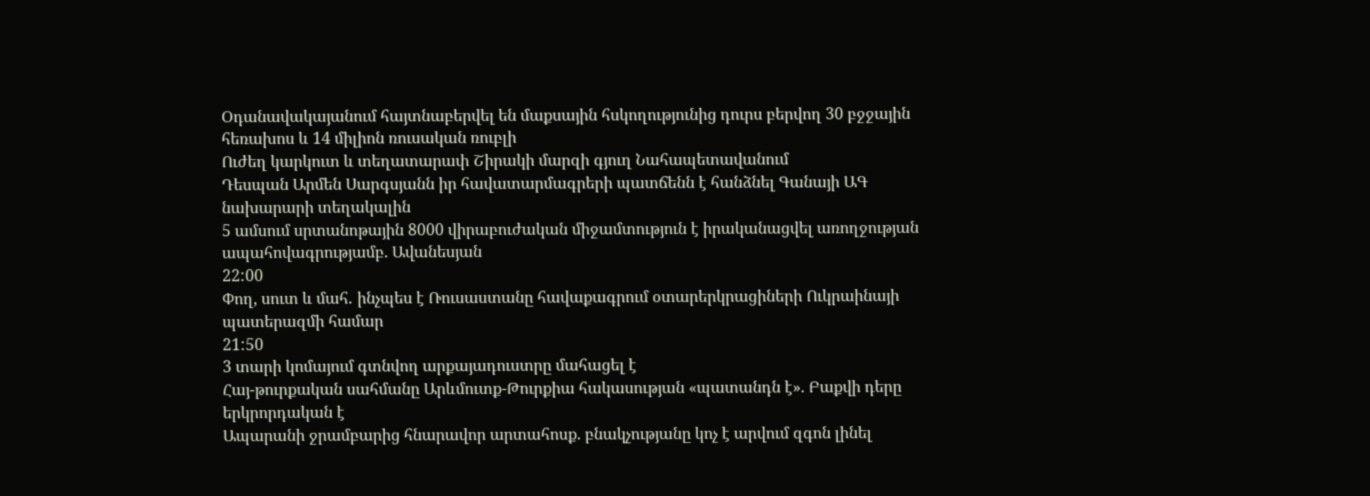Օդանավակայանում հայտնաբերվել են մաքսային հսկողությունից դուրս բերվող 30 բջջային հեռախոս և 14 միլիոն ռուսական ռուբլի
Ուժեղ կարկուտ և տեղատարափ Շիրակի մարզի գյուղ Նահապետավանում
Դեսպան Արմեն Սարգսյանն իր հավատարմագրերի պատճենն է հանձնել Գանայի ԱԳ նախարարի տեղակալին
5 ամսում սրտանոթային 8000 վիրաբուժական միջամտություն է իրականացվել առողջության ապահովագրությամբ. Ավանեսյան
22:00
Փող, սուտ և մահ․ ինչպես է Ռուսաստանը հավաքագրում օտարերկրացիների Ուկրաինայի պատերազմի համար
21:50
3 տարի կոմայում գտնվող արքայադուստրը մահացել է
Հայ-թուրքական սահմանը Արևմուտք-Թուրքիա հակասության «պատանդն է». Բաքվի դերը երկրորդական է
Ապարանի ջրամբարից հնարավոր արտահոսք. բնակչությանը կոչ է արվում զգոն լինել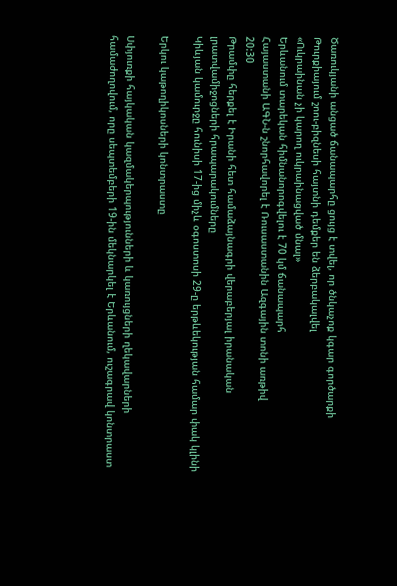Ծառուկյանի անցած ճանապարհը ցույց է տվել, որ ծնկաչոք կգար գործարքի
Թուրքիայում շոու-բիզնեսի հայտնի դեմքեր են ձերբակալվել
«Ուկրաինան չի կարող ուկրաինացված մնալ»
Երևանում տարեկան հիմնանորոգվելու է 70 կմ ճանապարհ
Հայաստանի ԱԳՆ-ն շնորհավորել է Ռուսաստանին Ազգային տոնի առթիվ
20:30
Թրամփը հերքել է Իրանի հետ համաձայնագրի վերաբերյալ իրանական լրատվամիջոցների հրապարակումները
Կիևյան կամուրջը հունիսի 17-ից միչև օգոստոսի 29-ը երթևեկության համար փակ կլինի

Երկու կաթողիկոսների կոնտրաստը

Սփյուռքի հայկական կազմակերպությունների և կառույցների ղեկավարների համաժողովում, որը սեպտեմբերի 19-ին մեկնարկել է Երևանում, ուշագրավ կոնտրաստ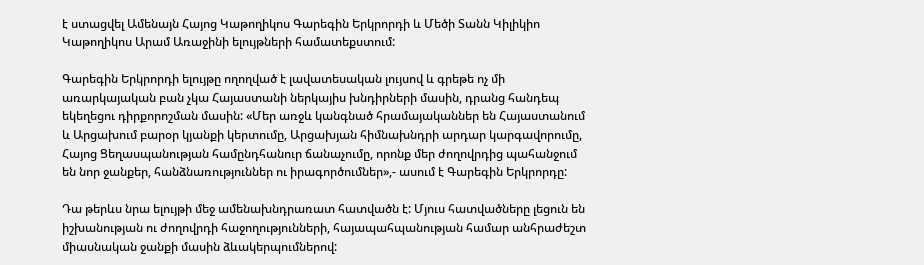է ստացվել Ամենայն Հայոց Կաթողիկոս Գարեգին Երկրորդի և Մեծի Տանն Կիլիկիո Կաթողիկոս Արամ Առաջինի ելույթների համատեքստում:

Գարեգին Երկրորդի ելույթը ողողված է լավատեսական լույսով և գրեթե ոչ մի առարկայական բան չկա Հայաստանի ներկայիս խնդիրների մասին, դրանց հանդեպ եկեղեցու դիրքորոշման մասին: «Մեր առջև կանգնած հրամայականներ են Հայաստանում և Արցախում բարօր կյանքի կերտումը, Արցախյան հիմնախնդրի արդար կարգավորումը, Հայոց Ցեղասպանության համընդհանուր ճանաչումը, որոնք մեր ժողովրդից պահանջում են նոր ջանքեր, հանձնառություններ ու իրագործումներ»,- ասում է Գարեգին Երկրորդը:

Դա թերևս նրա ելույթի մեջ ամենախնդրառատ հատվածն է: Մյուս հատվածները լեցուն են իշխանության ու ժողովրդի հաջողությունների, հայապահպանության համար անհրաժեշտ միասնական ջանքի մասին ձևակերպումներով: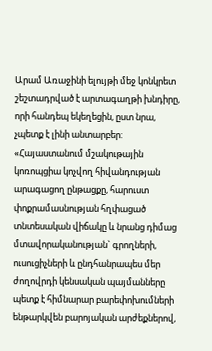Արամ Առաջինի ելույթի մեջ կոնկրետ շեշտադրված է արտագաղթի խնդիրը, որի հանդեպ եկեղեցին, ըստ նրա, չպետք է լինի անտարբեր: «Հայաստանում մշակութային կոռոպցիա կոչվող հիվանդության արագացող ընթացքը, հարուստ փոքրամասնության հղփացած տնտեսական վիճակը և նրանց դիմաց մտավորականության` գրողների, ուսուցիչների և ընդհանրապես մեր ժողովրդի կենսական պայմանները պետք է հիմնարար բարեփոխումների ենթարկվեն բարոյական արժեքներով,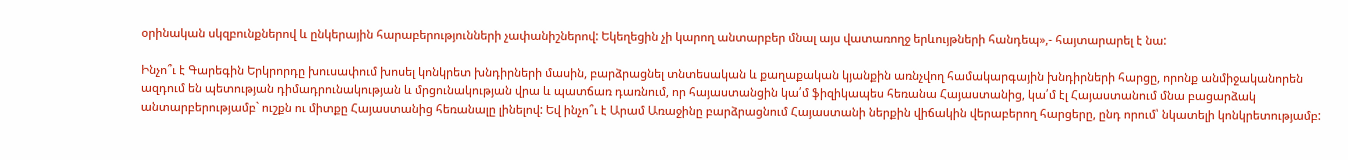օրինական սկզբունքներով և ընկերային հարաբերությունների չափանիշներով: Եկեղեցին չի կարող անտարբեր մնալ այս վատառողջ երևույթների հանդեպ»,- հայտարարել է նա:

Ինչո՞ւ է Գարեգին Երկրորդը խուսափում խոսել կոնկրետ խնդիրների մասին, բարձրացնել տնտեսական և քաղաքական կյանքին առնչվող համակարգային խնդիրների հարցը, որոնք անմիջականորեն ազդում են պետության դիմադրունակության և մրցունակության վրա և պատճառ դառնում, որ հայաստանցին կա՛մ ֆիզիկապես հեռանա Հայաստանից, կա՛մ էլ Հայաստանում մնա բացարձակ անտարբերությամբ` ուշքն ու միտքը Հայաստանից հեռանալը լինելով: Եվ ինչո՞ւ է Արամ Առաջինը բարձրացնում Հայաստանի ներքին վիճակին վերաբերող հարցերը, ընդ որում՝ նկատելի կոնկրետությամբ: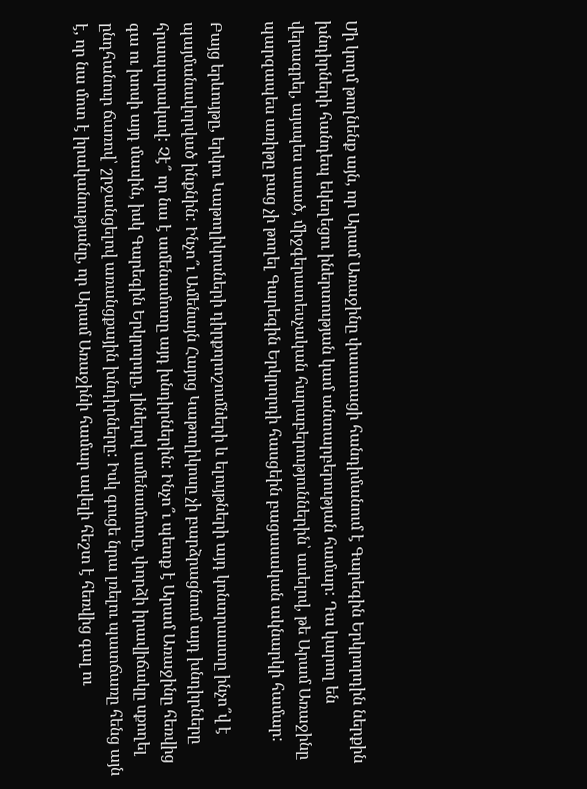Մի կողմ թողնենք այն, որ Արամ Առաջինը փաստացի հանդիմանում է Գարեգին Երկրորդին ներքին խնդիրների հանդեպ եկեղեցու իներտության կամ անտարբերության համար: Դա կարող են վերագրել, այսպես ասած, միջգերատեսչական հարաբերություններին՝ ասելով, թե Արամ Առաջինը պարզապես առիթը բաց չի թողել Գարեգին Երկրորդի հասցեին բացասական ակնարկի համար:

Բայց երևույթը, երկու Կաթողիկոսների դիրքորոշումների և ելույթների այդ կոնտրաստը ինչո՞վ է պայմանավորված ինքնին: Ինչո՞ւ Ամենայն Հայոց Կաթողիկոսը չի բարձրացնում այդ խնդիրները հրապարակավ: Չէ՞ որ նա է ամենամոտը այդ խնդիրներին: Ինչո՞ւ պետք է Արամ Առաջինը հեռվից գա ու խոսի այդ մասին, իսկ Գարեգին Երկրորդը, լինելով ամենամոտը, փորձի իրավիճակը սքողել ընդհանուր ճառով՝ շրջանցելով առանցքային խնդիրները: Իսկ գուցե նրա լռելու պատճառը հենց այն է, որ նա մոտ է իրականությանը, որ Արամ Առաջինի համար ավելի հեշտ է հեռվից գալ ու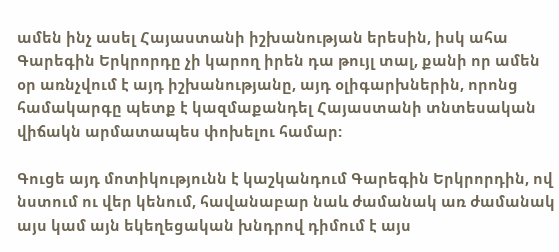ամեն ինչ ասել Հայաստանի իշխանության երեսին, իսկ ահա Գարեգին Երկրորդը չի կարող իրեն դա թույլ տալ, քանի որ ամեն օր առնչվում է այդ իշխանությանը, այդ օլիգարխներին, որոնց համակարգը պետք է կազմաքանդել Հայաստանի տնտեսական վիճակն արմատապես փոխելու համար:

Գուցե այդ մոտիկությունն է կաշկանդում Գարեգին Երկրորդին, ով նստում ու վեր կենում, հավանաբար նաև ժամանակ առ ժամանակ այս կամ այն եկեղեցական խնդրով դիմում է այս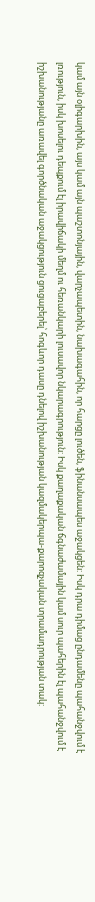կամ այն օլիգարխին, այս կամ այն պաշտոնյային, վարչապետին, նախագահին, որ հարցը լուծեն, ֆինանսապես աջակցեն: Իսկ դրա դիմաց ընդամենը պահանջվում է լռություն, իսկ խոսելու դեպքում էլ իրավիճակի մեղմ ու հեռանկարի լուսավոր նկարագրություն: Իսկ քաղաքական ճգնաժամային կամ սուր պահերին էլ պահանջվում է իշխանությանը առավել գործնական աջակցություն ցուցաբերել՝ հոգևոր դասը դնելով իշխանության կազմակերպա-քարոզչական տրամադրության տակ: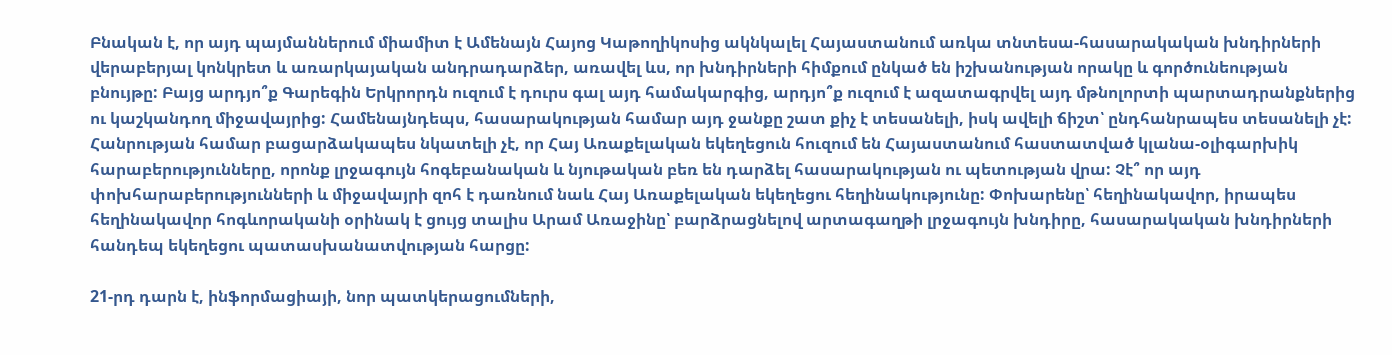Բնական է, որ այդ պայմաններում միամիտ է Ամենայն Հայոց Կաթողիկոսից ակնկալել Հայաստանում առկա տնտեսա-հասարակական խնդիրների վերաբերյալ կոնկրետ և առարկայական անդրադարձեր, առավել ևս, որ խնդիրների հիմքում ընկած են իշխանության որակը և գործունեության բնույթը: Բայց արդյո՞ք Գարեգին Երկրորդն ուզում է դուրս գալ այդ համակարգից, արդյո՞ք ուզում է ազատագրվել այդ մթնոլորտի պարտադրանքներից ու կաշկանդող միջավայրից: Համենայնդեպս, հասարակության համար այդ ջանքը շատ քիչ է տեսանելի, իսկ ավելի ճիշտ՝ ընդհանրապես տեսանելի չէ: Հանրության համար բացարձակապես նկատելի չէ, որ Հայ Առաքելական եկեղեցուն հուզում են Հայաստանում հաստատված կլանա-օլիգարխիկ հարաբերությունները, որոնք լրջագույն հոգեբանական և նյութական բեռ են դարձել հասարակության ու պետության վրա: Չէ՞ որ այդ փոխհարաբերությունների և միջավայրի զոհ է դառնում նաև Հայ Առաքելական եկեղեցու հեղինակությունը: Փոխարենը՝ հեղինակավոր, իրապես հեղինակավոր հոգևորականի օրինակ է ցույց տալիս Արամ Առաջինը՝ բարձրացնելով արտագաղթի լրջագույն խնդիրը, հասարակական խնդիրների հանդեպ եկեղեցու պատասխանատվության հարցը:

21-րդ դարն է, ինֆորմացիայի, նոր պատկերացումների,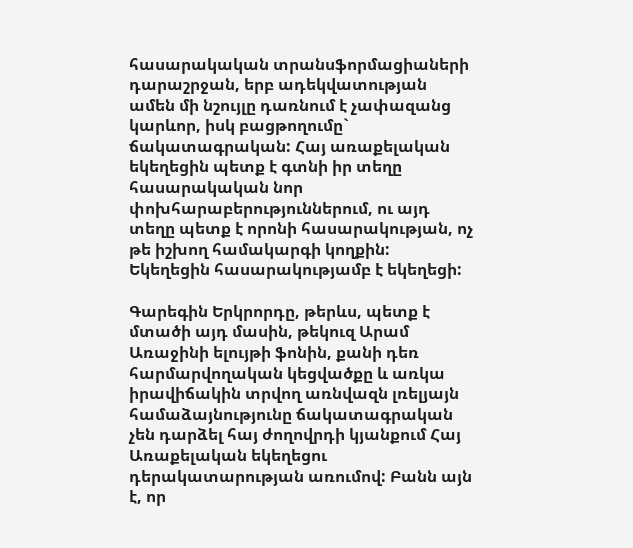հասարակական տրանսֆորմացիաների դարաշրջան, երբ ադեկվատության ամեն մի նշույլը դառնում է չափազանց կարևոր, իսկ բացթողումը` ճակատագրական: Հայ առաքելական եկեղեցին պետք է գտնի իր տեղը հասարակական նոր փոխհարաբերություններում, ու այդ տեղը պետք է որոնի հասարակության, ոչ թե իշխող համակարգի կողքին: Եկեղեցին հասարակությամբ է եկեղեցի:

Գարեգին Երկրորդը, թերևս, պետք է մտածի այդ մասին, թեկուզ Արամ Առաջինի ելույթի ֆոնին, քանի դեռ հարմարվողական կեցվածքը և առկա իրավիճակին տրվող առնվազն լռելյայն համաձայնությունը ճակատագրական չեն դարձել հայ ժողովրդի կյանքում Հայ Առաքելական եկեղեցու դերակատարության առումով: Բանն այն է, որ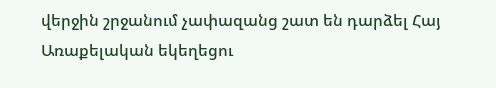վերջին շրջանում չափազանց շատ են դարձել Հայ Առաքելական եկեղեցու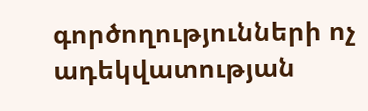գործողությունների ոչ ադեկվատության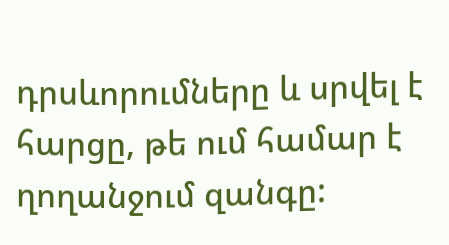դրսևորումները և սրվել է հարցը, թե ում համար է ղողանջում զանգը: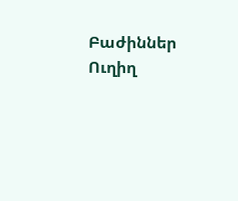Բաժիններ
Ուղիղ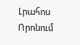Լրահոս
Որոնում